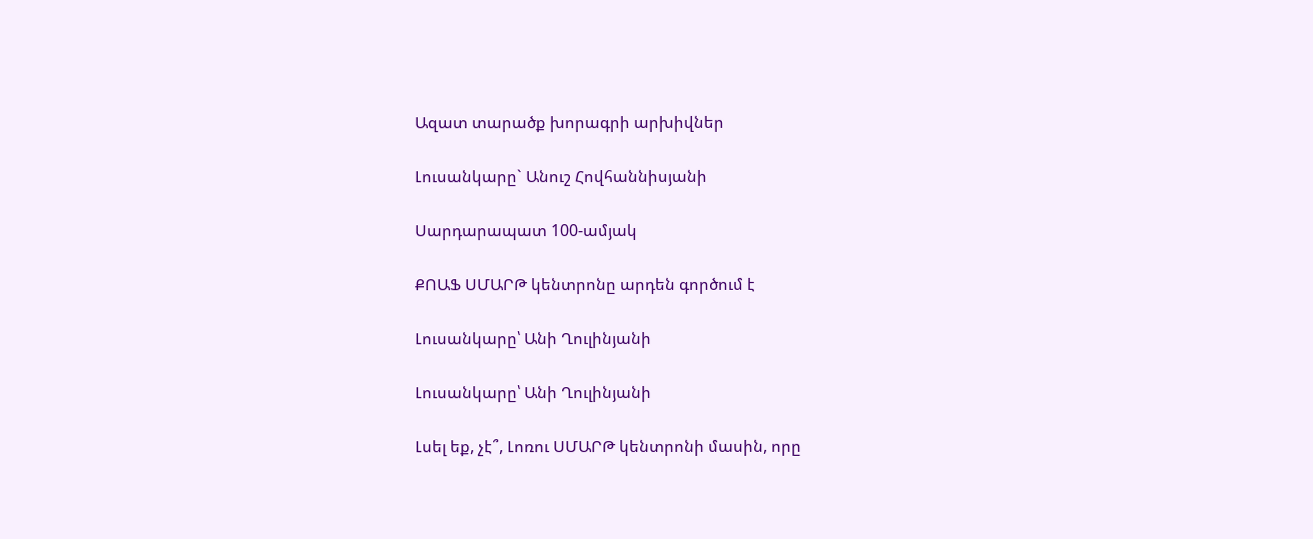Ազատ տարածք խորագրի արխիվներ

Լուսանկարը` Անուշ Հովհաննիսյանի

Սարդարապատ 100-ամյակ

ՔՈԱՖ ՍՄԱՐԹ կենտրոնը արդեն գործում է

Լուսանկարը՝ Անի Ղուլինյանի

Լուսանկարը՝ Անի Ղուլինյանի

Լսել եք, չէ՞, Լոռու ՍՄԱՐԹ կենտրոնի մասին, որը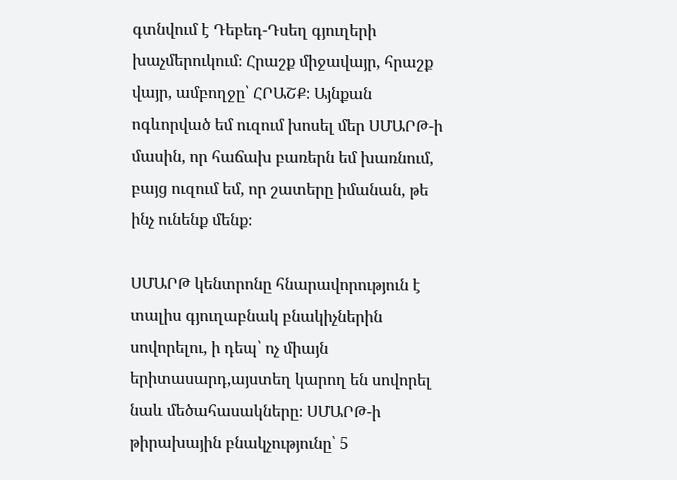գտնվում է Դեբեդ-Դսեղ գյուղերի խաչմերուկում։ Հրաշք միջավայր, հրաշք վայր, ամբողջը՝ ՀՐԱՇՔ։ Այնքան ոգևորված եմ ուզում խոսել մեր ՍՄԱՐԹ-ի մասին, որ հաճախ բառերն եմ խառնում, բայց ուզում եմ, որ շատերը իմանան, թե ինչ ունենք մենք։

ՍՄԱՐԹ կենտրոնը հնարավորություն է տալիս գյուղաբնակ բնակիչներին սովորելու, ի դեպ՝ ոչ միայն երիտասարդ,այստեղ կարող են սովորել նաև մեծահասակները։ ՍՄԱՐԹ-ի թիրախային բնակչությունը՝ 5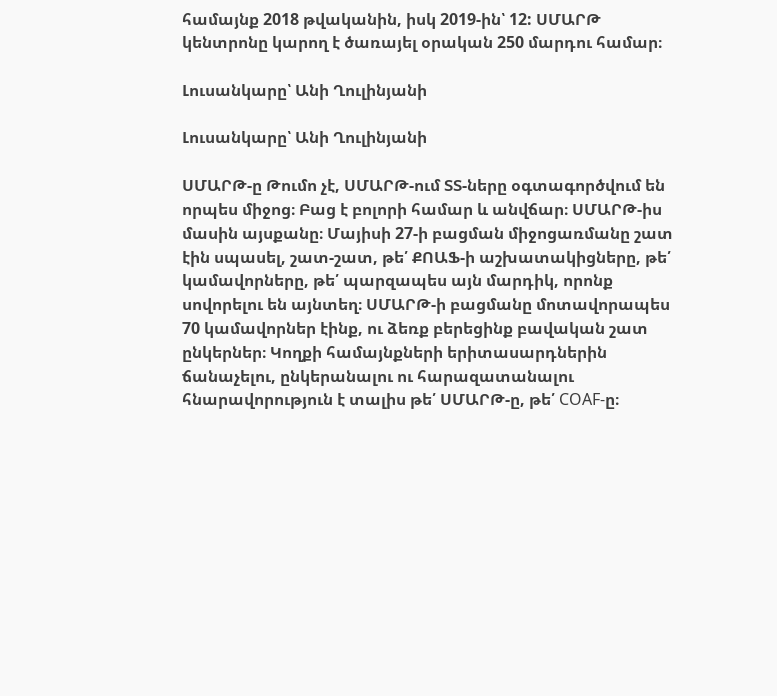համայնք 2018 թվականին, իսկ 2019-ին՝ 12: ՍՄԱՐԹ կենտրոնը կարող է ծառայել օրական 250 մարդու համար։

Լուսանկարը՝ Անի Ղուլինյանի

Լուսանկարը՝ Անի Ղուլինյանի

ՍՄԱՐԹ-ը Թումո չէ, ՍՄԱՐԹ-ում ՏՏ-ները օգտագործվում են որպես միջոց։ Բաց է բոլորի համար և անվճար։ ՍՄԱՐԹ-իս մասին այսքանը։ Մայիսի 27-ի բացման միջոցառմանը շատ էին սպասել, շատ-շատ, թե՛ ՔՈԱՖ-ի աշխատակիցները, թե՛ կամավորները, թե՛ պարզապես այն մարդիկ, որոնք սովորելու են այնտեղ։ ՍՄԱՐԹ-ի բացմանը մոտավորապես 70 կամավորներ էինք, ու ձեռք բերեցինք բավական շատ ընկերներ։ Կողքի համայնքների երիտասարդներին ճանաչելու, ընկերանալու ու հարազատանալու հնարավորություն է տալիս թե՛ ՍՄԱՐԹ-ը, թե՛ COAF-ը։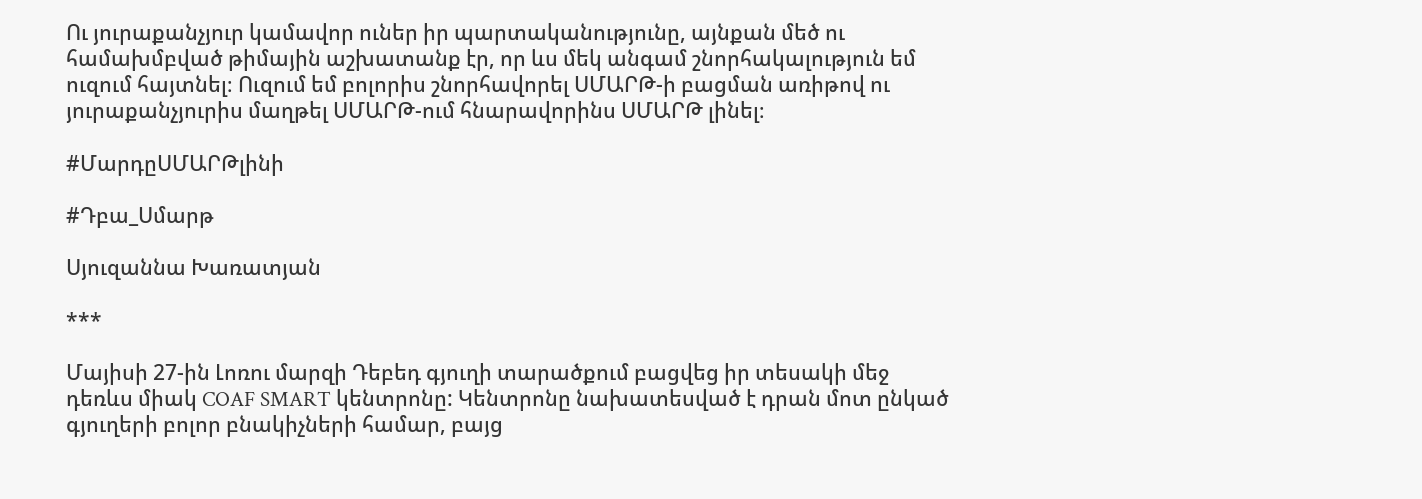Ու յուրաքանչյուր կամավոր ուներ իր պարտականությունը, այնքան մեծ ու համախմբված թիմային աշխատանք էր, որ ևս մեկ անգամ շնորհակալություն եմ ուզում հայտնել։ Ուզում եմ բոլորիս շնորհավորել ՍՄԱՐԹ-ի բացման առիթով ու յուրաքանչյուրիս մաղթել ՍՄԱՐԹ-ում հնարավորինս ՍՄԱՐԹ լինել։

#ՄարդըՍՄԱՐԹլինի

#Դբա_Սմարթ

Սյուզաննա Խառատյան

***

Մայիսի 27-ին Լոռու մարզի Դեբեդ գյուղի տարածքում բացվեց իր տեսակի մեջ դեռևս միակ COAF SMART կենտրոնը: Կենտրոնը նախատեսված է դրան մոտ ընկած գյուղերի բոլոր բնակիչների համար, բայց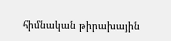հիմնական թիրախային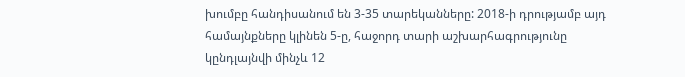խումբը հանդիսանում են 3-35 տարեկանները: 2018-ի դրությամբ այդ համայնքները կլինեն 5-ը, հաջորդ տարի աշխարհագրությունը կընդլայնվի մինչև 12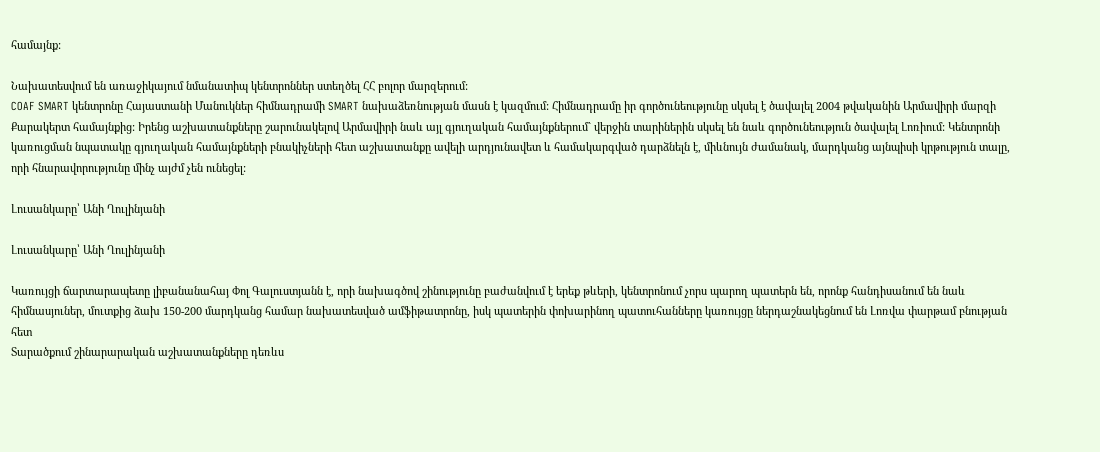համայնք:

Նախատեսվում են առաջիկայում նմանատիպ կենտրոններ ստեղծել ՀՀ բոլոր մարզերում:
COAF SMART կենտրոնը Հայաստանի Մանուկներ հիմնադրամի SMART նախաձեռնության մասն է կազմում: Հիմնադրամը իր գործունեությունը սկսել է ծավալել 2004 թվականին Արմավիրի մարզի Քարակերտ համայնքից: Իրենց աշխատանքները շարունակելով Արմավիրի նաև այլ գյուղական համայնքներում` վերջին տարիներին սկսել են նաև գործունեություն ծավալել Լոռիում: Կենտրոնի կառուցման նպատակը գյուղական համայնքների բնակիչների հետ աշխատանքը ավելի արդյունավետ և համակարգված դարձնելն է, միևնույն ժամանակ, մարդկանց այնպիսի կրթություն տալը, որի հնարավորությունը մինչ այժմ չեն ունեցել:

Լուսանկարը՝ Անի Ղուլինյանի

Լուսանկարը՝ Անի Ղուլինյանի

Կառույցի ճարտարապետը լիբանանահայ Փոլ Գալուստյանն է, որի նախագծով շինությունը բաժանվում է երեք թևերի, կենտրոնում չորս պարող պատերն են, որոնք հանդիսանում են նաև հիմնասյուներ, մուտքից ձախ 150-200 մարդկանց համար նախատեսված ամֆիթատրոնը, իսկ պատերին փոխարինող պատուհանները կառույցը ներդաշնակեցնում են Լոռվա փարթամ բնության հետ
Տարածքում շինարարական աշխատանքները դեռևս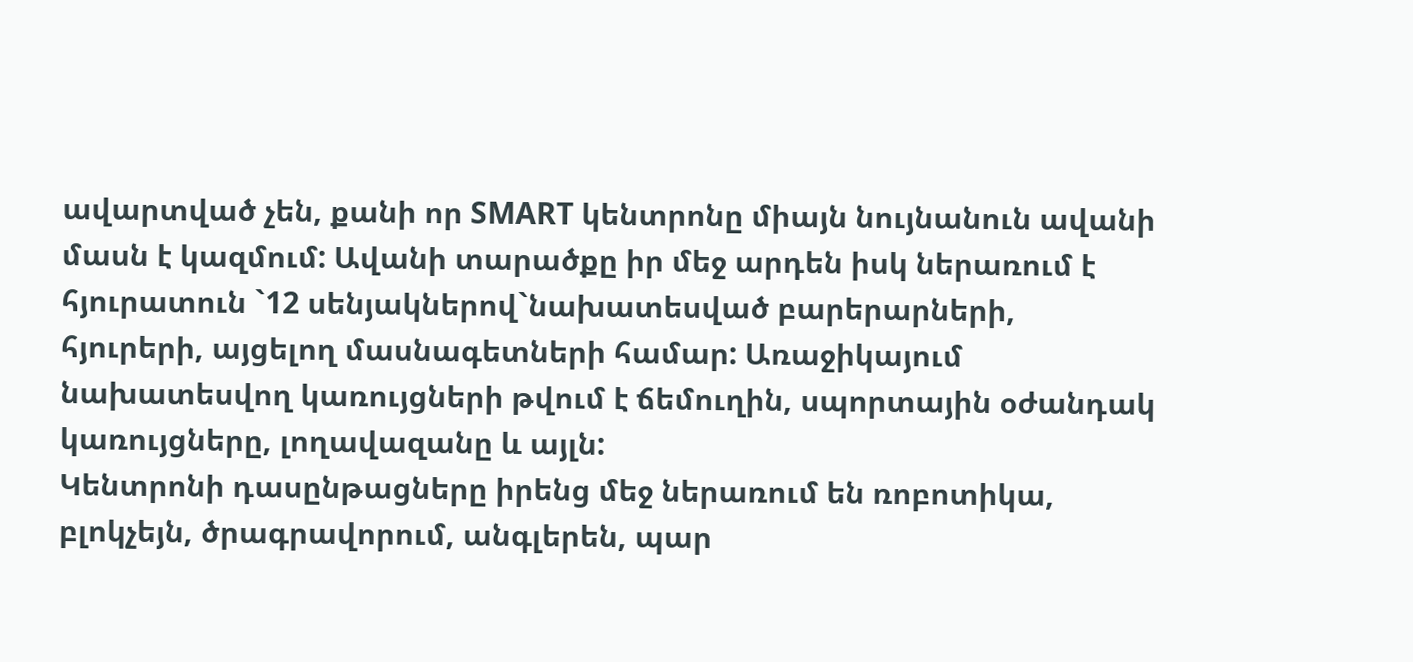ավարտված չեն, քանի որ SMART կենտրոնը միայն նույնանուն ավանի մասն է կազմում: Ավանի տարածքը իր մեջ արդեն իսկ ներառում է հյուրատուն `12 սենյակներով`նախատեսված բարերարների, հյուրերի, այցելող մասնագետների համար: Առաջիկայում նախատեսվող կառույցների թվում է ճեմուղին, սպորտային օժանդակ կառույցները, լողավազանը և այլն:
Կենտրոնի դասընթացները իրենց մեջ ներառում են ռոբոտիկա, բլոկչեյն, ծրագրավորում, անգլերեն, պար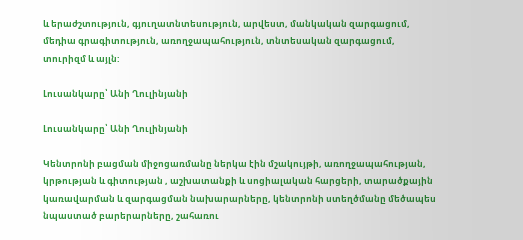և երաժշտություն, գյուղատնտեսություն, արվեստ, մանկական զարգացում, մեդիա գրագիտություն, առողջապահություն, տնտեսական զարգացում, տուրիզմ և այլն:

Լուսանկարը՝ Անի Ղուլինյանի

Լուսանկարը՝ Անի Ղուլինյանի

Կենտրոնի բացման միջոցառմանը ներկա էին մշակույթի, առողջապահության, կրթության և գիտության , աշխատանքի և սոցիալական հարցերի, տարածքային կառավարման և զարգացման նախարարները, կենտրոնի ստեղծմանը մեծապես նպաստած բարերարները, շահառու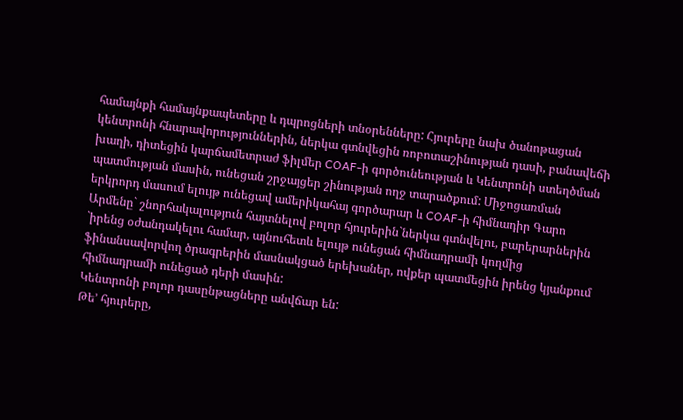համայնքի համայնքապետերը և դպրոցների տնօրենները: Հյուրերը նախ ծանոթացան կենտրոնի հնարավորություններին, ներկա գտնվեցին ռոբոտաշինության դասի, բանավեճի խաղի, դիտեցին կարճամետրաժ ֆիլմեր COAF-ի գործունեության և Կենտրոնի ստեղծման պատմության մասին, ունեցան շրջայցեր շինության ողջ տարածքում: Միջոցառման երկրորդ մասում ելույթ ունեցավ ամերիկահայ գործարար և COAF-ի հիմնադիր Գարո Արմենը` շնորհակալություն հայտնելով բոլոր հյուրերին`ներկա գտնվելու, բարերարներին `իրենց օժանդակելու համար, այնուհետև ելույթ ունեցան հիմնադրամի կողմից ֆինանսավորվող ծրագրերին մասնակցած երեխաներ, ովքեր պատմեցին իրենց կյանքում հիմնադրամի ունեցած դերի մասին:
Կենտրոնի բոլոր դասընթացները անվճար են:
Թե’ հյուրերը,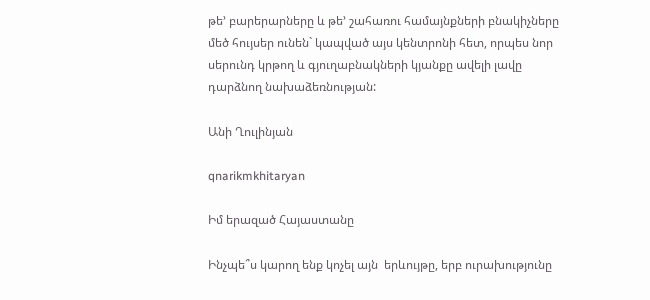թե’ բարերարները և թե’ շահառու համայնքների բնակիչները մեծ հույսեր ունեն` կապված այս կենտրոնի հետ, որպես նոր սերունդ կրթող և գյուղաբնակների կյանքը ավելի լավը դարձնող նախաձեռնության:

Անի Ղուլինյան

qnarikmkhitaryan

Իմ երազած Հայաստանը

Ինչպե՞ս կարող ենք կոչել այն  երևույթը, երբ ուրախությունը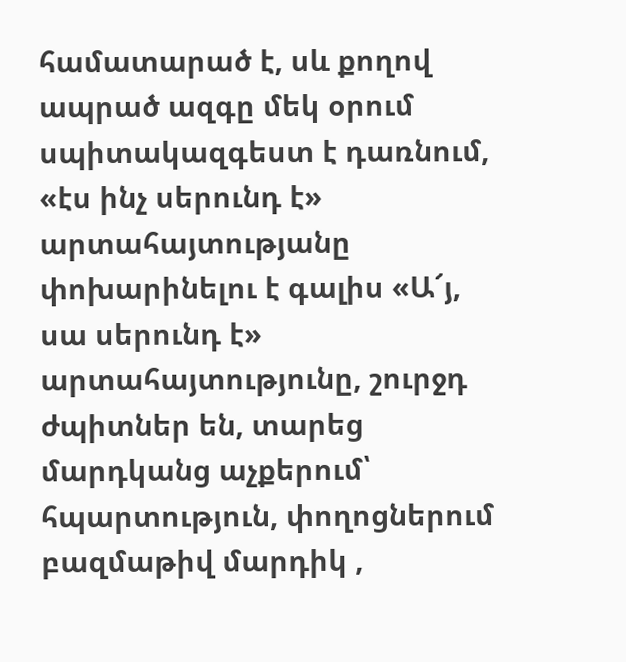համատարած է, սև քողով ապրած ազգը մեկ օրում սպիտակազգեստ է դառնում,  «էս ինչ սերունդ է» արտահայտությանը փոխարինելու է գալիս «Ա՜յ, սա սերունդ է» արտահայտությունը, շուրջդ ժպիտներ են, տարեց մարդկանց աչքերում՝  հպարտություն, փողոցներում բազմաթիվ մարդիկ ,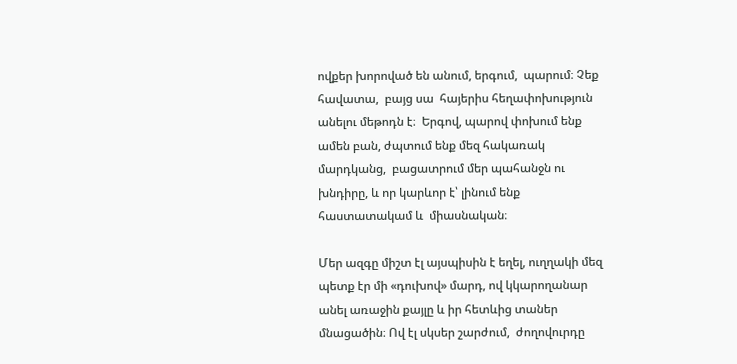ովքեր խորոված են անում, երգում,  պարում։ Չեք հավատա,  բայց սա  հայերիս հեղափոխություն անելու մեթոդն է։  Երգով, պարով փոխում ենք ամեն բան, ժպտում ենք մեզ հակառակ մարդկանց,  բացատրում մեր պահանջն ու խնդիրը, և որ կարևոր է՝ լինում ենք հաստատակամ և  միասնական։

Մեր ազգը միշտ էլ այսպիսին է եղել, ուղղակի մեզ պետք էր մի «դուխով» մարդ, ով կկարողանար անել առաջին քայլը և իր հետևից տաներ մնացածին։ Ով էլ սկսեր շարժում,  ժողովուրդը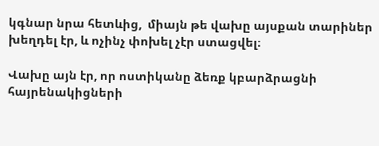կգնար նրա հետևից,  միայն թե վախը այսքան տարիներ խեղդել էր, և ոչինչ փոխել չէր ստացվել։

Վախը այն էր, որ ոստիկանը ձեռք կբարձրացնի հայրենակիցների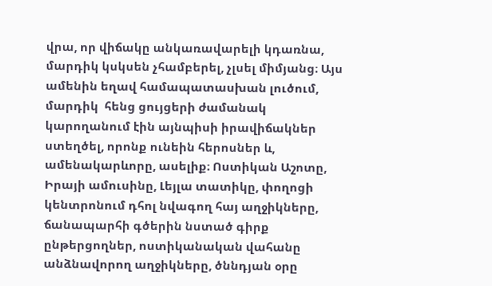վրա, որ վիճակը անկառավարելի կդառնա, մարդիկ կսկսեն չհամբերել, չլսել միմյանց։ Այս ամենին եղավ համապատասխան լուծում, մարդիկ  հենց ցույցերի ժամանակ կարողանում էին այնպիսի իրավիճակներ ստեղծել, որոնք ունեին հերոսներ և, ամենակարևորը, ասելիք։ Ոստիկան Աշոտը, Իրայի ամուսինը, Լեյլա տատիկը, փողոցի կենտրոնում դհոլ նվագող հայ աղջիկները, ճանապարհի գծերին նստած գիրք ընթերցողներ, ոստիկանական վահանը անձնավորող աղջիկները, ծննդյան օրը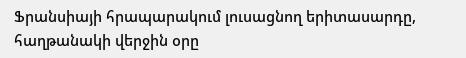Ֆրանսիայի հրապարակում լուսացնող երիտասարդը,  հաղթանակի վերջին օրը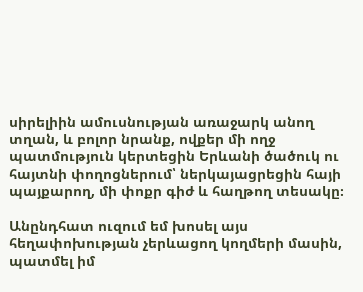սիրելիին ամուսնության առաջարկ անող տղան, և բոլոր նրանք, ովքեր մի ողջ պատմություն կերտեցին Երևանի ծածուկ ու հայտնի փողոցներում՝ ներկայացրեցին հայի պայքարող, մի փոքր գիժ և հաղթող տեսակը։

Անընդհատ ուզում եմ խոսել այս հեղափոխության չերևացող կողմերի մասին, պատմել իմ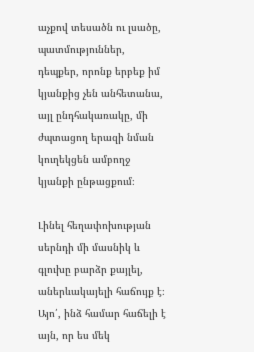աչքով տեսածն ու լսածը, պատմություններ, դեպքեր, որոնք երբեք իմ կյանքից չեն անհետանա, այլ ընդհակառակը, մի ժպտացող երազի նման կուղեկցեն ամբողջ կյանքի ընթացքում։

Լինել հեղափոխության սերնդի մի մասնիկ և գլուխը բարձր քայլել, աներևակայելի հաճույք է։ Այո՛, ինձ համար հաճելի է այն, որ ես մեկ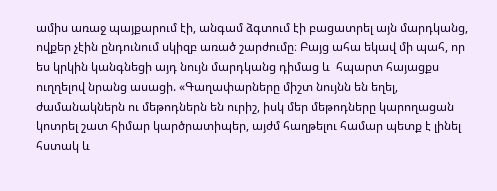ամիս առաջ պայքարում էի, անգամ ձգտում էի բացատրել այն մարդկանց, ովքեր չէին ընդունում սկիզբ առած շարժումը։ Բայց ահա եկավ մի պահ, որ ես կրկին կանգնեցի այդ նույն մարդկանց դիմաց և  հպարտ հայացքս ուղղելով նրանց ասացի. «Գաղափարները միշտ նույնն են եղել, ժամանակներն ու մեթոդներն են ուրիշ, իսկ մեր մեթոդները կարողացան կոտրել շատ հիմար կարծրատիպեր, այժմ հաղթելու համար պետք է լինել հստակ և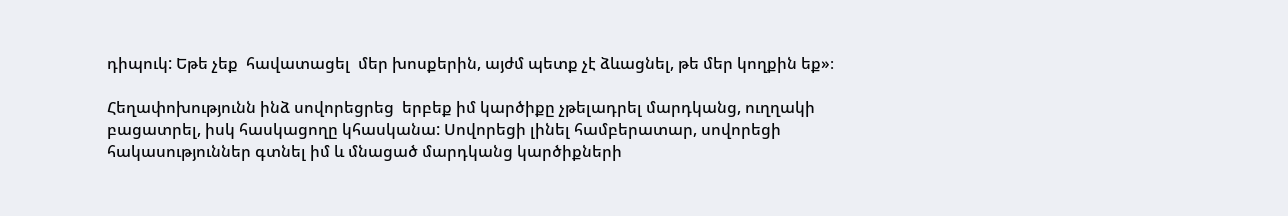դիպուկ: Եթե չեք  հավատացել  մեր խոսքերին, այժմ պետք չէ ձևացնել, թե մեր կողքին եք»։

Հեղափոխությունն ինձ սովորեցրեց  երբեք իմ կարծիքը չթելադրել մարդկանց, ուղղակի բացատրել, իսկ հասկացողը կհասկանա: Սովորեցի լինել համբերատար, սովորեցի հակասություններ գտնել իմ և մնացած մարդկանց կարծիքների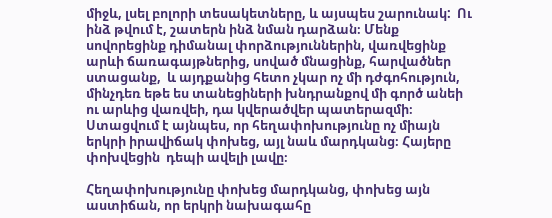միջև, լսել բոլորի տեսակետները, և այսպես շարունակ:  Ու ինձ թվում է, շատերն ինձ նման դարձան։ Մենք սովորեցինք դիմանալ փորձություններին, վառվեցինք արևի ճառագայթներից, սոված մնացինք, հարվածներ ստացանք,  և այդքանից հետո չկար ոչ մի դժգոհություն, մինչդեռ եթե ես տանեցիների խնդրանքով մի գործ անեի ու արևից վառվեի, դա կվերածվեր պատերազմի։ Ստացվում է այնպես, որ հեղափոխությունը ոչ միայն երկրի իրավիճակ փոխեց, այլ նաև մարդկանց։ Հայերը փոխվեցին  դեպի ավելի լավը։

Հեղափոխությունը փոխեց մարդկանց, փոխեց այն աստիճան, որ երկրի նախագահը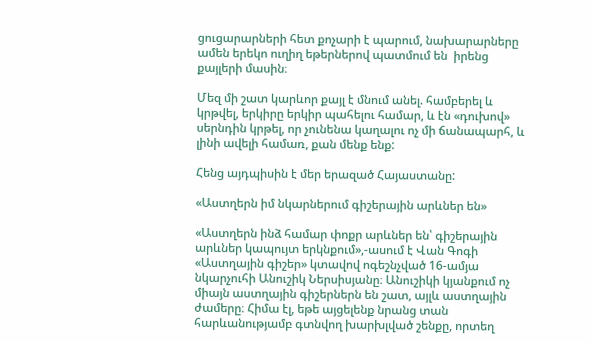ցուցարարների հետ քոչարի է պարում, նախարարները ամեն երեկո ուղիղ եթերներով պատմում են  իրենց քայլերի մասին։

Մեզ մի շատ կարևոր քայլ է մնում անել. համբերել և կրթվել, երկիրը երկիր պահելու համար, և էն «դուխով» սերնդին կրթել, որ չունենա կաղալու ոչ մի ճանապարհ, և լինի ավելի համառ, քան մենք ենք:

Հենց այդպիսին է մեր երազած Հայաստանը:

«Աստղերն իմ նկարներում գիշերային արևներ են»

«Աստղերն ինձ համար փոքր արևներ են՝ գիշերային արևներ կապույտ երկնքում»,-ասում է Վան Գոգի «Աստղային գիշեր» կտավով ոգեշնչված 16-ամյա նկարչուհի Անուշիկ Ներսիսյանը։ Անուշիկի կյանքում ոչ միայն աստղային գիշերներն են շատ, այլև աստղային ժամերը։ Հիմա էլ, եթե այցելենք նրանց տան հարևանությամբ գտնվող խարխլված շենքը, որտեղ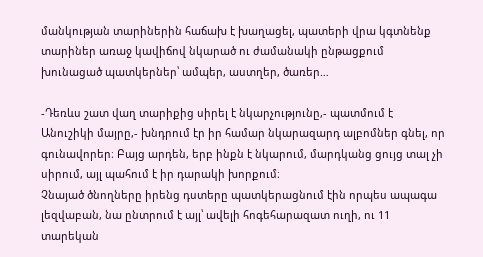մանկության տարիներին հաճախ է խաղացել, պատերի վրա կգտնենք տարիներ առաջ կավիճով նկարած ու ժամանակի ընթացքում խունացած պատկերներ՝ ամպեր, աստղեր, ծառեր…

-Դեռևս շատ վաղ տարիքից սիրել է նկարչությունը,- պատմում է Անուշիկի մայրը,- խնդրում էր իր համար նկարազարդ ալբոմներ գնել, որ գունավորեր։ Բայց արդեն, երբ ինքն է նկարում, մարդկանց ցույց տալ չի սիրում, այլ պահում է իր դարակի խորքում։
Չնայած ծնողները իրենց դստերը պատկերացնում էին որպես ապագա լեզվաբան, նա ընտրում է այլ՝ ավելի հոգեհարազատ ուղի, ու 11 տարեկան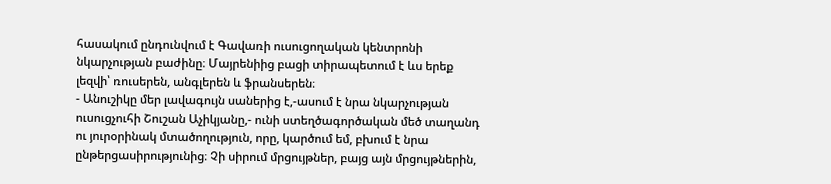հասակում ընդունվում է Գավառի ուսուցողական կենտրոնի նկարչության բաժինը։ Մայրենիից բացի տիրապետում է ևս երեք լեզվի՝ ռուսերեն, անգլերեն և ֆրանսերեն։
- Անուշիկը մեր լավագույն սաներից է,-ասում է նրա նկարչության ուսուցչուհի Շուշան Աչիկյանը,- ունի ստեղծագործական մեծ տաղանդ ու յուրօրինակ մտածողություն, որը, կարծում եմ, բխում է նրա ընթերցասիրությունից։ Չի սիրում մրցույթներ, բայց այն մրցույթներին,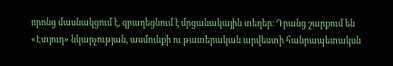որոնց մասնակցում է, զբաղեցնում է մրցանակային տեղեր։ Դրանց շարքում են «Էտյուդ» նկարչության, ասմունքի ու թատերական արվեստի հանրապետակսն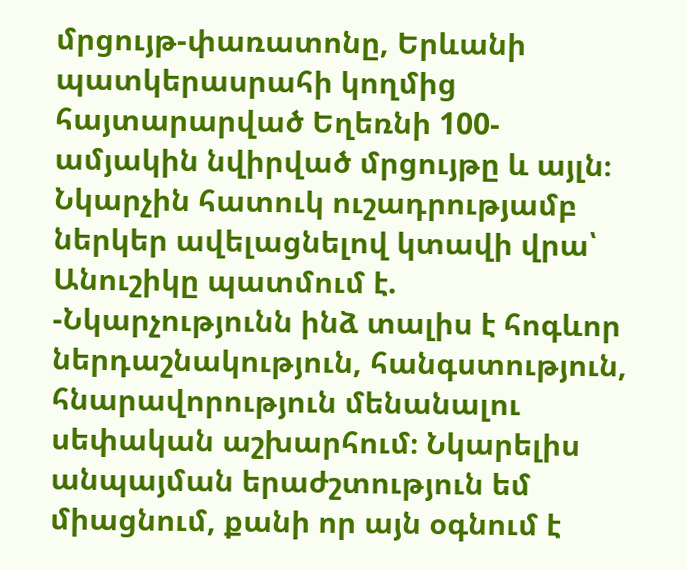մրցույթ-փառատոնը, Երևանի պատկերասրահի կողմից հայտարարված Եղեռնի 100-ամյակին նվիրված մրցույթը և այլն։
Նկարչին հատուկ ուշադրությամբ ներկեր ավելացնելով կտավի վրա՝ Անուշիկը պատմում է.
-Նկարչությունն ինձ տալիս է հոգևոր ներդաշնակություն, հանգստություն, հնարավորություն մենանալու սեփական աշխարհում։ Նկարելիս անպայման երաժշտություն եմ միացնում, քանի որ այն օգնում է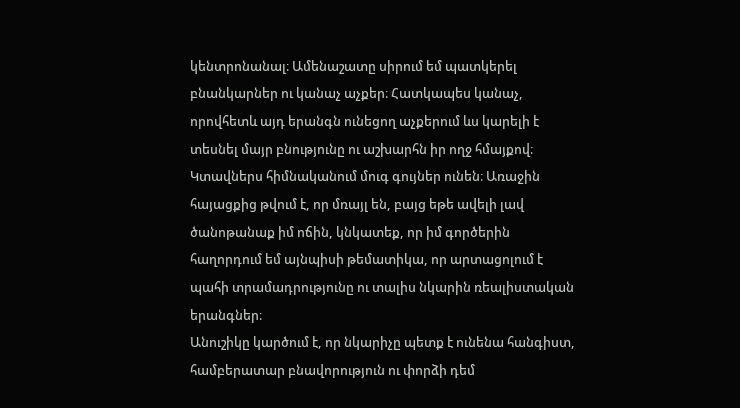կենտրոնանալ։ Ամենաշատը սիրում եմ պատկերել բնանկարներ ու կանաչ աչքեր։ Հատկապես կանաչ, որովհետև այդ երանգն ունեցող աչքերում ևս կարելի է տեսնել մայր բնությունը ու աշխարհն իր ողջ հմայքով։ Կտավներս հիմնականում մուգ գույներ ունեն։ Առաջին հայացքից թվում է, որ մռայլ են, բայց եթե ավելի լավ ծանոթանաք իմ ոճին, կնկատեք, որ իմ գործերին հաղորդում եմ այնպիսի թեմատիկա, որ արտացոլում է պահի տրամադրությունը ու տալիս նկարին ռեալիստական երանգներ։
Անուշիկը կարծում է, որ նկարիչը պետք է ունենա հանգիստ, համբերատար բնավորություն ու փորձի դեմ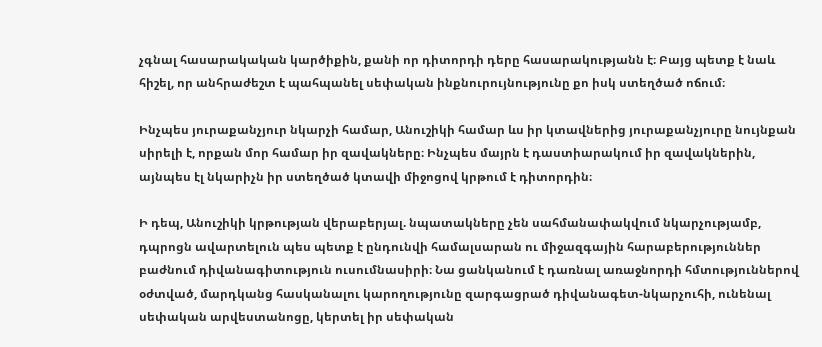չգնալ հասարակական կարծիքին, քանի որ դիտորդի դերը հասարակությանն է։ Բայց պետք է նաև հիշել, որ անհրաժեշտ է պահպանել սեփական ինքնուրույնությունը քո իսկ ստեղծած ոճում։

Ինչպես յուրաքանչյուր նկարչի համար, Անուշիկի համար ևս իր կտավներից յուրաքանչյուրը նույնքան սիրելի է, որքան մոր համար իր զավակները։ Ինչպես մայրն է դաստիարակում իր զավակներին, այնպես էլ նկարիչն իր ստեղծած կտավի միջոցով կրթում է դիտորդին։

Ի դեպ, Անուշիկի կրթության վերաբերյալ. նպատակները չեն սահմանափակվում նկարչությամբ, դպրոցն ավարտելուն պես պետք է ընդունվի համալսարան ու միջազգային հարաբերություններ բաժնում դիվանագիտություն ուսումնասիրի։ Նա ցանկանում է դառնալ առաջնորդի հմտություններով օժտված, մարդկանց հասկանալու կարողությունը զարգացրած դիվանագետ-նկարչուհի, ունենալ սեփական արվեստանոցը, կերտել իր սեփական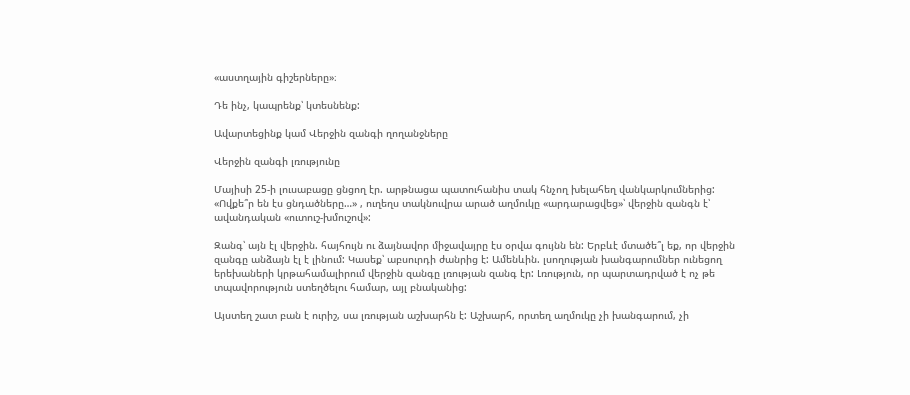«աստղային գիշերները»։

Դե ինչ, կապրենք՝ կտեսնենք:

Ավարտեցինք կամ Վերջին զանգի ղողանջները

Վերջին զանգի լռությունը

Մայիսի 25-ի լուսաբացը ցնցող էր. արթնացա պատուհանիս տակ հնչող խելահեղ վանկարկումներից: «Ովքե՞ր են էս ցնդածները…» , ուղեղս տակնուվրա արած աղմուկը «արդարացվեց»՝ վերջին զանգն է՝ ավանդական «ուտուշ-խմուշով»:

Զանգ՝ այն էլ վերջին. հայհույն ու ձայնավոր միջավայրը էս օրվա գույնն են: Երբևէ մտածե՞լ եք, որ վերջին զանգը անձայն էլ է լինում: Կասեք՝ աբսուրդի ժանրից է: Ամենևին. լսողության խանգարումներ ունեցող երեխաների կրթահամալիրում վերջին զանգը լռության զանգ էր: Լռություն, որ պարտադրված է ոչ թե տպավորություն ստեղծելու համար, այլ բնականից:

Այստեղ շատ բան է ուրիշ, սա լռության աշխարհն է: Աշխարհ, որտեղ աղմուկը չի խանգարում, չի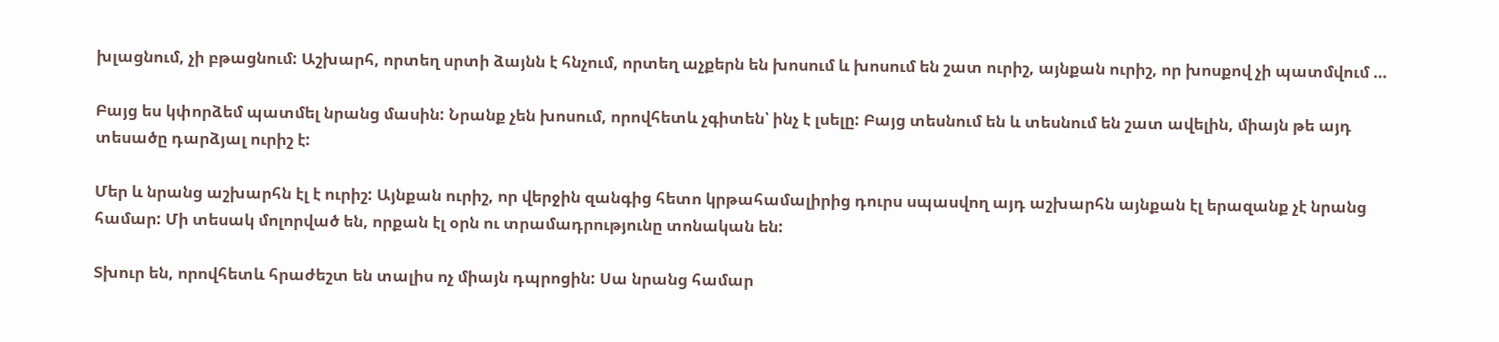խլացնում, չի բթացնում: Աշխարհ, որտեղ սրտի ձայնն է հնչում, որտեղ աչքերն են խոսում և խոսում են շատ ուրիշ, այնքան ուրիշ, որ խոսքով չի պատմվում …

Բայց ես կփորձեմ պատմել նրանց մասին: Նրանք չեն խոսում, որովհետև չգիտեն՝ ինչ է լսելը: Բայց տեսնում են և տեսնում են շատ ավելին, միայն թե այդ տեսածը դարձյալ ուրիշ է:

Մեր և նրանց աշխարհն էլ է ուրիշ: Այնքան ուրիշ, որ վերջին զանգից հետո կրթահամալիրից դուրս սպասվող այդ աշխարհն այնքան էլ երազանք չէ նրանց համար: Մի տեսակ մոլորված են, որքան էլ օրն ու տրամադրությունը տոնական են:

Տխուր են, որովհետև հրաժեշտ են տալիս ոչ միայն դպրոցին: Սա նրանց համար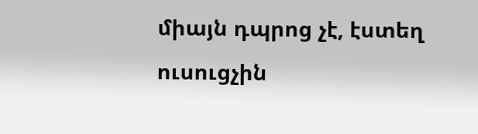միայն դպրոց չէ, էստեղ ուսուցչին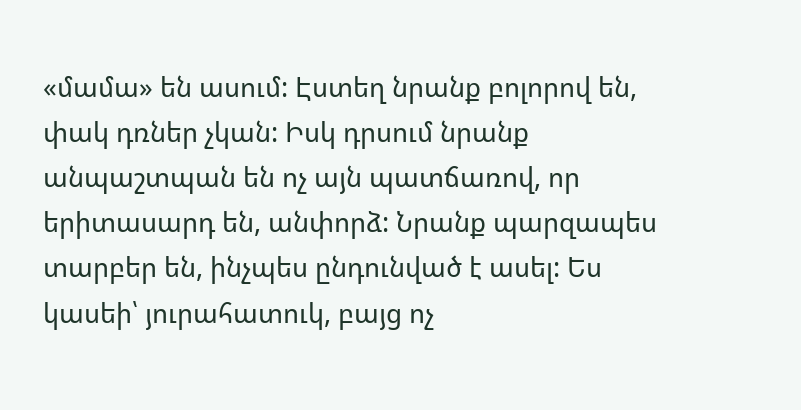«մամա» են ասում: Էստեղ նրանք բոլորով են, փակ դռներ չկան: Իսկ դրսում նրանք անպաշտպան են ոչ այն պատճառով, որ երիտասարդ են, անփորձ: Նրանք պարզապես տարբեր են, ինչպես ընդունված է ասել: Ես կասեի՝ յուրահատուկ, բայց ոչ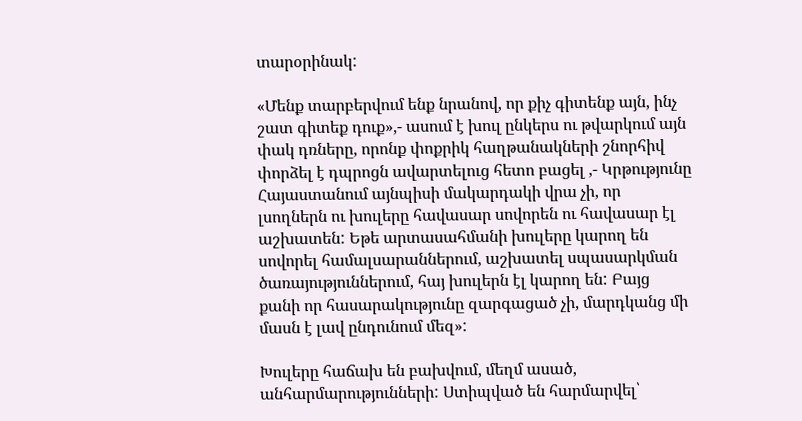տարօրինակ:

«Մենք տարբերվում ենք նրանով, որ քիչ գիտենք այն, ինչ շատ գիտեք դուք»,- ասում է խուլ ընկերս ու թվարկում այն փակ դռները, որոնք փոքրիկ հաղթանակների շնորհիվ փորձել է դպրոցն ավարտելուց հետո բացել ,- Կրթությունը Հայաստանում այնպիսի մակարդակի վրա չի, որ լսողներն ու խուլերը հավասար սովորեն ու հավասար էլ աշխատեն: Եթե արտասահմանի խուլերը կարող են սովորել համալսարաններում, աշխատել սպասարկման ծառայություններում, հայ խուլերն էլ կարող են: Բայց քանի որ հասարակությունը զարգացած չի, մարդկանց մի մասն է լավ ընդունում մեզ»:

Խուլերը հաճախ են բախվում, մեղմ ասած, անհարմարությունների: Ստիպված են հարմարվել՝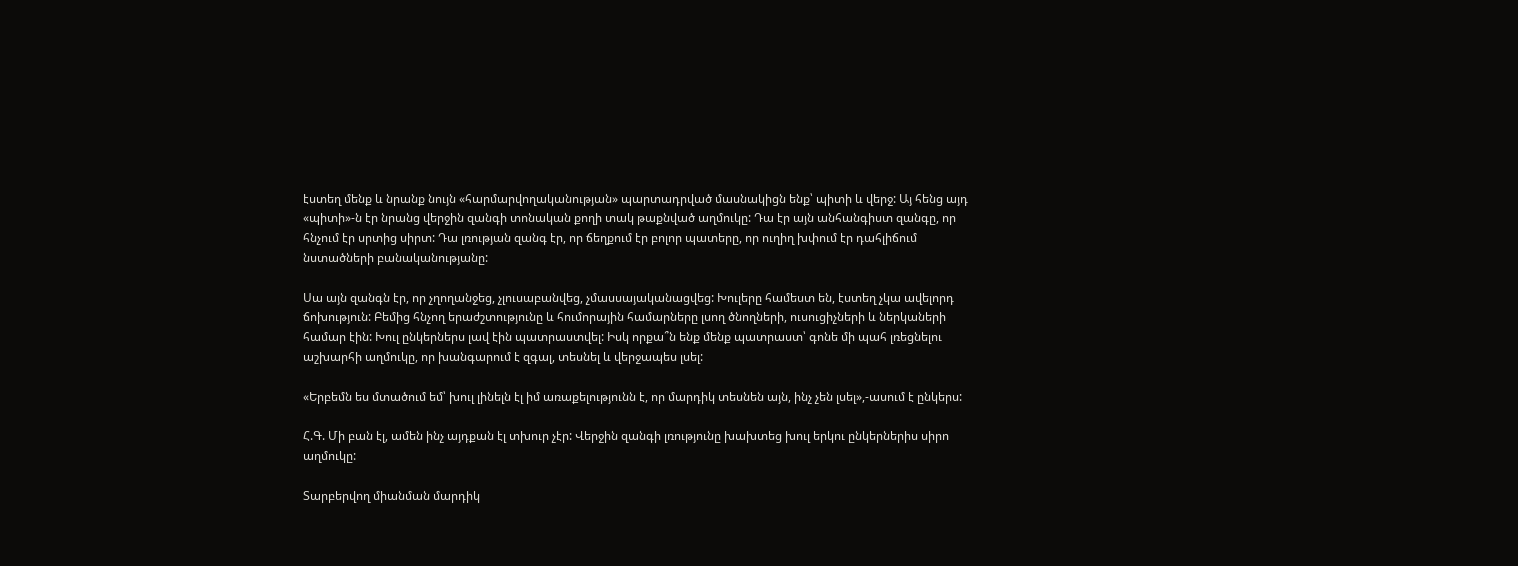էստեղ մենք և նրանք նույն «հարմարվողականության» պարտադրված մասնակիցն ենք՝ պիտի և վերջ: Այ հենց այդ «պիտի»-ն էր նրանց վերջին զանգի տոնական քողի տակ թաքնված աղմուկը: Դա էր այն անհանգիստ զանգը, որ հնչում էր սրտից սիրտ: Դա լռության զանգ էր, որ ճեղքում էր բոլոր պատերը, որ ուղիղ խփում էր դահլիճում նստածների բանականությանը:

Սա այն զանգն էր, որ չղողանջեց, չլուսաբանվեց, չմասսայականացվեց: Խուլերը համեստ են, էստեղ չկա ավելորդ ճոխություն: Բեմից հնչող երաժշտությունը և հումորային համարները լսող ծնողների, ուսուցիչների և ներկաների համար էին: Խուլ ընկերներս լավ էին պատրաստվել: Իսկ որքա՞ն ենք մենք պատրաստ՝ գոնե մի պահ լռեցնելու աշխարհի աղմուկը, որ խանգարում է զգալ, տեսնել և վերջապես լսել:

«Երբեմն ես մտածում եմ՝ խուլ լինելն էլ իմ առաքելությունն է, որ մարդիկ տեսնեն այն, ինչ չեն լսել»,-ասում է ընկերս:

Հ.Գ. Մի բան էլ, ամեն ինչ այդքան էլ տխուր չէր: Վերջին զանգի լռությունը խախտեց խուլ երկու ընկերներիս սիրո աղմուկը:

Տարբերվող միանման մարդիկ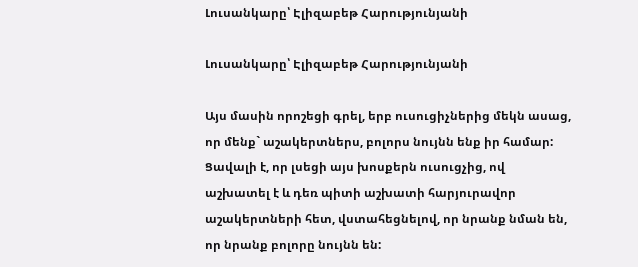Լուսանկարը՝ Էլիզաբեթ Հարությունյանի

Լուսանկարը՝ Էլիզաբեթ Հարությունյանի

Այս մասին որոշեցի գրել, երբ ուսուցիչներից մեկն ասաց, որ մենք` աշակերտներս, բոլորս նույնն ենք իր համար: Ցավալի է, որ լսեցի այս խոսքերն ուսուցչից, ով աշխատել է և դեռ պիտի աշխատի հարյուրավոր աշակերտների հետ, վստահեցնելով, որ նրանք նման են, որ նրանք բոլորը նույնն են: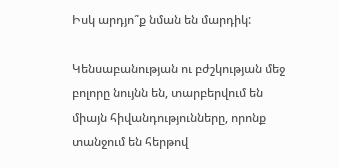Իսկ արդյո՞ք նման են մարդիկ:

Կենսաբանության ու բժշկության մեջ բոլորը նույնն են, տարբերվում են միայն հիվանդությունները, որոնք տանջում են հերթով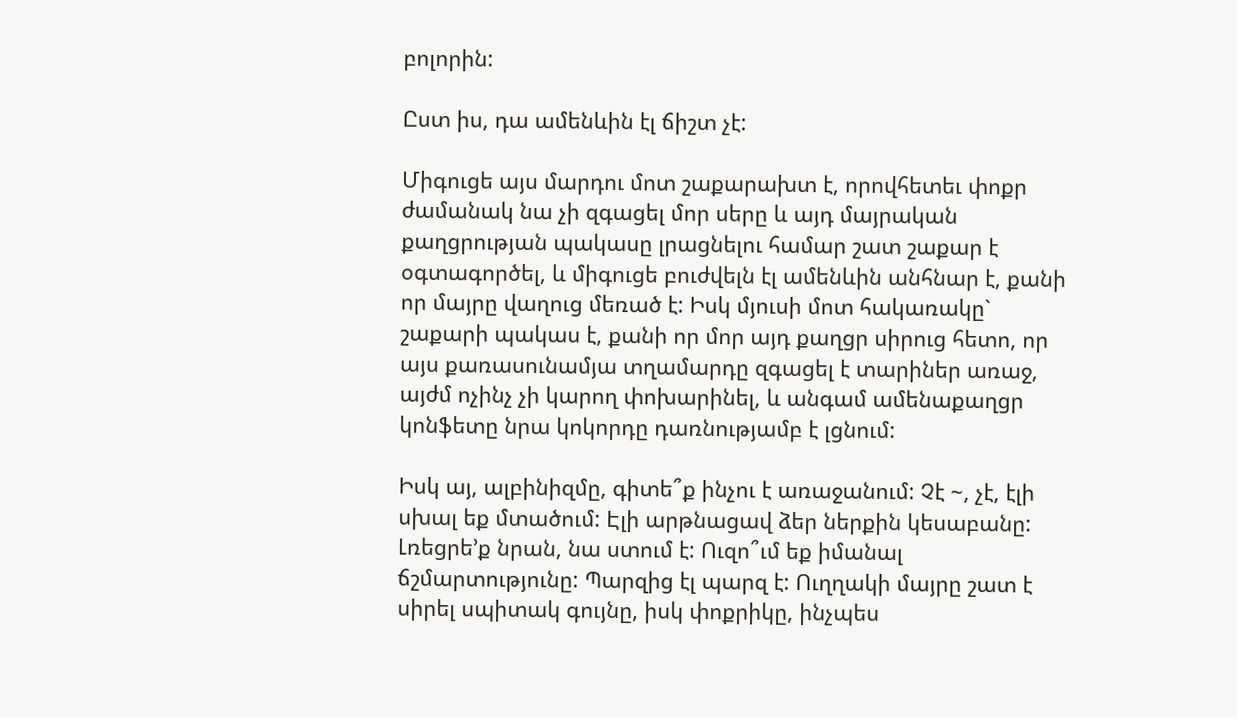բոլորին:

Ըստ իս, դա ամենևին էլ ճիշտ չէ:

Միգուցե այս մարդու մոտ շաքարախտ է, որովհետեւ փոքր ժամանակ նա չի զգացել մոր սերը և այդ մայրական քաղցրության պակասը լրացնելու համար շատ շաքար է օգտագործել, և միգուցե բուժվելն էլ ամենևին անհնար է, քանի որ մայրը վաղուց մեռած է: Իսկ մյուսի մոտ հակառակը` շաքարի պակաս է, քանի որ մոր այդ քաղցր սիրուց հետո, որ այս քառասունամյա տղամարդը զգացել է տարիներ առաջ, այժմ ոչինչ չի կարող փոխարինել, և անգամ ամենաքաղցր կոնֆետը նրա կոկորդը դառնությամբ է լցնում:

Իսկ այ, ալբինիզմը, գիտե՞ք ինչու է առաջանում: Չէ ~, չէ, էլի սխալ եք մտածում: Էլի արթնացավ ձեր ներքին կեսաբանը: Լռեցրե’ք նրան, նա ստում է: Ուզո՞ւմ եք իմանալ ճշմարտությունը: Պարզից էլ պարզ է: Ուղղակի մայրը շատ է սիրել սպիտակ գույնը, իսկ փոքրիկը, ինչպես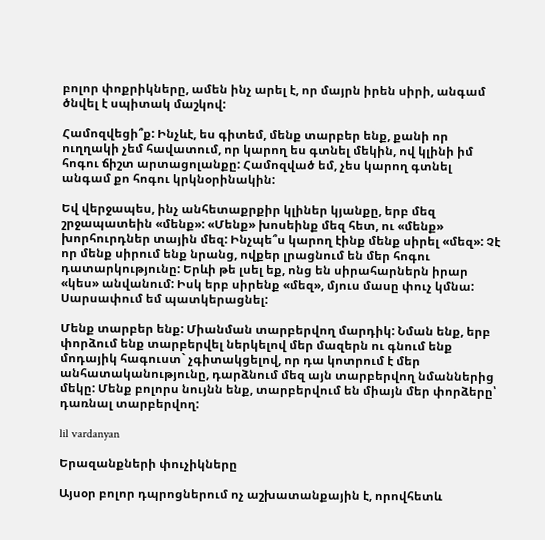բոլոր փոքրիկները, ամեն ինչ արել է, որ մայրն իրեն սիրի, անգամ ծնվել է սպիտակ մաշկով:

Համոզվեցի՞ք: Ինչևէ, ես գիտեմ, մենք տարբեր ենք, քանի որ ուղղակի չեմ հավատում, որ կարող ես գտնել մեկին, ով կլինի իմ հոգու ճիշտ արտացոլանքը: Համոզված եմ, չես կարող գտնել անգամ քո հոգու կրկնօրինակին:

Եվ վերջապես, ինչ անհետաքրքիր կլիներ կյանքը, երբ մեզ շրջապատեին «մենք»: «Մենք» խոսեինք մեզ հետ, ու «մենք» խորհուրդներ տային մեզ: Ինչպե՞ս կարող էինք մենք սիրել «մեզ»: Չէ որ մենք սիրում ենք նրանց, ովքեր լրացնում են մեր հոգու դատարկությունը: Երևի թե լսել եք, ոնց են սիրահարներն իրար «կես» անվանում: Իսկ երբ սիրենք «մեզ», մյուս մասը փուչ կմնա: Սարսափում եմ պատկերացնել:

Մենք տարբեր ենք: Միանման տարբերվող մարդիկ: Նման ենք, երբ փորձում ենք տարբերվել ներկելով մեր մազերն ու գնում ենք մոդայիկ հագուստ` չգիտակցելով, որ դա կոտրում է մեր անհատականությունը, դարձնում մեզ այն տարբերվող նմաններից մեկը: Մենք բոլորս նույնն ենք, տարբերվում են միայն մեր փորձերը՝ դառնալ տարբերվող:

lil vardanyan

Երազանքների փուչիկները

Այսօր բոլոր դպրոցներում ոչ աշխատանքային է, որովհետև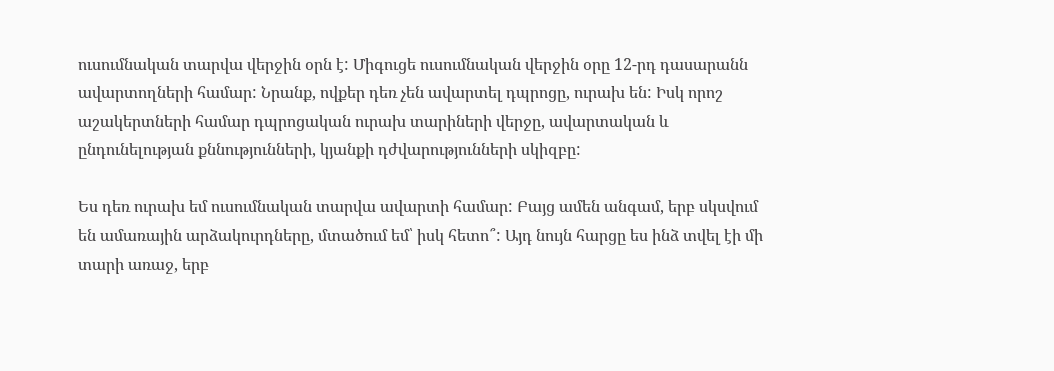ուսումնական տարվա վերջին օրն է: Միգուցե ուսումնական վերջին օրը 12-րդ դասարանն ավարտողների համար: Նրանք, ովքեր դեռ չեն ավարտել դպրոցը, ուրախ են: Իսկ որոշ աշակերտների համար դպրոցական ուրախ տարիների վերջը, ավարտական և ընդունելության քննությունների, կյանքի դժվարությունների սկիզբը:

Ես դեռ ուրախ եմ ուսումնական տարվա ավարտի համար: Բայց ամեն անգամ, երբ սկսվում են ամառային արձակուրդները, մտածում եմ՝ իսկ հետո՞: Այդ նույն հարցը ես ինձ տվել էի մի տարի առաջ, երբ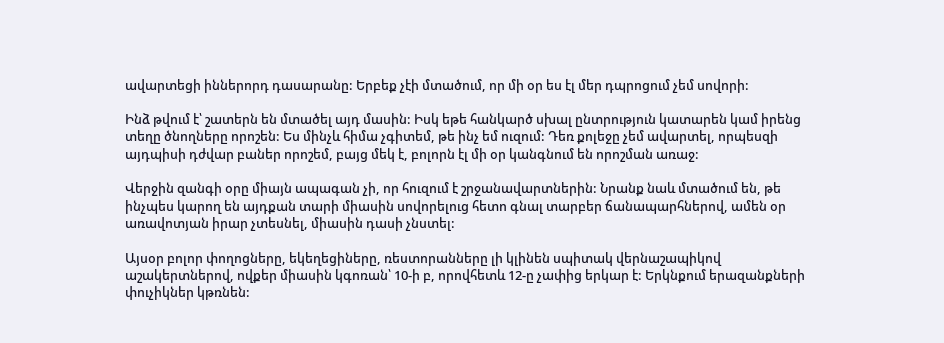ավարտեցի իններորդ դասարանը: Երբեք չէի մտածում, որ մի օր ես էլ մեր դպրոցում չեմ սովորի:

Ինձ թվում է՝ շատերն են մտածել այդ մասին: Իսկ եթե հանկարծ սխալ ընտրություն կատարեն կամ իրենց տեղը ծնողները որոշեն: Ես մինչև հիմա չգիտեմ, թե ինչ եմ ուզում: Դեռ քոլեջը չեմ ավարտել, որպեսզի այդպիսի դժվար բաներ որոշեմ, բայց մեկ է, բոլորն էլ մի օր կանգնում են որոշման առաջ:

Վերջին զանգի օրը միայն ապագան չի, որ հուզում է շրջանավարտներին: Նրանք նաև մտածում են, թե ինչպես կարող են այդքան տարի միասին սովորելուց հետո գնալ տարբեր ճանապարհներով, ամեն օր առավոտյան իրար չտեսնել, միասին դասի չնստել:

Այսօր բոլոր փողոցները, եկեղեցիները, ռեստորանները լի կլինեն սպիտակ վերնաշապիկով աշակերտներով, ովքեր միասին կգոռան՝ 10-ի բ, որովհետև 12-ը չափից երկար է: Երկնքում երազանքների փուչիկներ կթռնեն: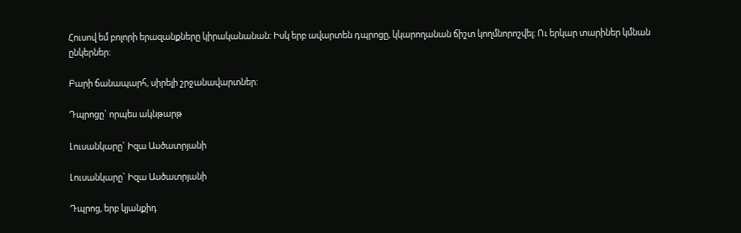Հուսով եմ բոլորի երազանքները կիրականանան: Իսկ երբ ավարտեն դպրոցը, կկարողանան ճիշտ կողմնորոշվել: Ու երկար տարիներ կմնան ընկերներ:

Բարի ճանապարհ, սիրելի շրջանավարտներ:

Դպրոցը` որպես ակնթարթ

Լուսանկարը` Իզա Ասծատրյանի

Լուսանկարը` Իզա Ասծատրյանի

Դպրոց, երբ կյանքիդ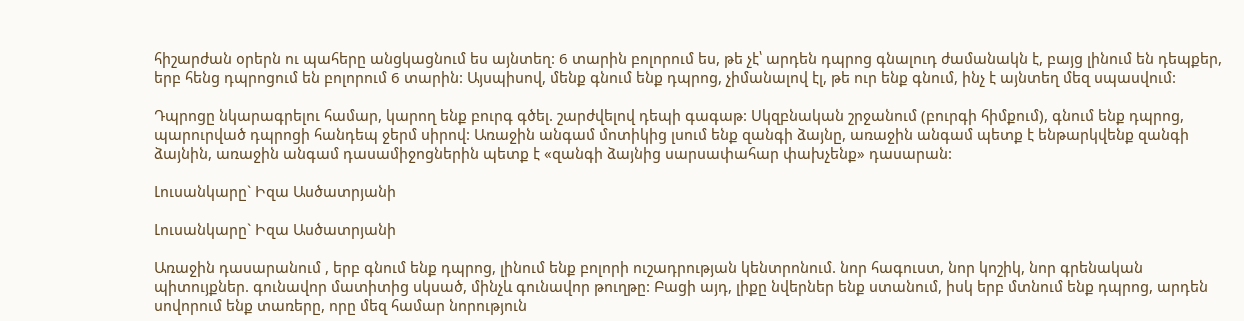հիշարժան օրերն ու պահերը անցկացնում ես այնտեղ: 6 տարին բոլորում ես, թե չէ՝ արդեն դպրոց գնալուդ ժամանակն է, բայց լինում են դեպքեր, երբ հենց դպրոցում են բոլորում 6 տարին: Այսպիսով, մենք գնում ենք դպրոց, չիմանալով էլ, թե ուր ենք գնում, ինչ է այնտեղ մեզ սպասվում:

Դպրոցը նկարագրելու համար, կարող ենք բուրգ գծել. շարժվելով դեպի գագաթ: Սկզբնական շրջանում (բուրգի հիմքում), գնում ենք դպրոց, պարուրված դպրոցի հանդեպ ջերմ սիրով: Առաջին անգամ մոտիկից լսում ենք զանգի ձայնը, առաջին անգամ պետք է ենթարկվենք զանգի ձայնին, առաջին անգամ դասամիջոցներին պետք է «զանգի ձայնից սարսափահար փախչենք» դասարան:

Լուսանկարը` Իզա Ասծատրյանի

Լուսանկարը` Իզա Ասծատրյանի

Առաջին դասարանում , երբ գնում ենք դպրոց, լինում ենք բոլորի ուշադրության կենտրոնում. նոր հագուստ, նոր կոշիկ, նոր գրենական պիտույքներ. գունավոր մատիտից սկսած, մինչև գունավոր թուղթը: Բացի այդ, լիքը նվերներ ենք ստանում, իսկ երբ մտնում ենք դպրոց, արդեն սովորում ենք տառերը, որը մեզ համար նորություն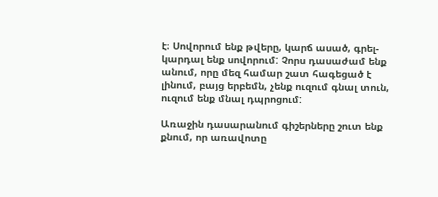է։ Սովորում ենք թվերը, կարճ ասած, գրել-կարդալ ենք սովորում: Չորս դասաժամ ենք անում, որը մեզ համար շատ հագեցած է լինում, բայց երբեմն, չենք ուզում գնալ տուն, ուզում ենք մնալ դպրոցում:

Առաջին դասարանում գիշերները շուտ ենք քնում, որ առավոտը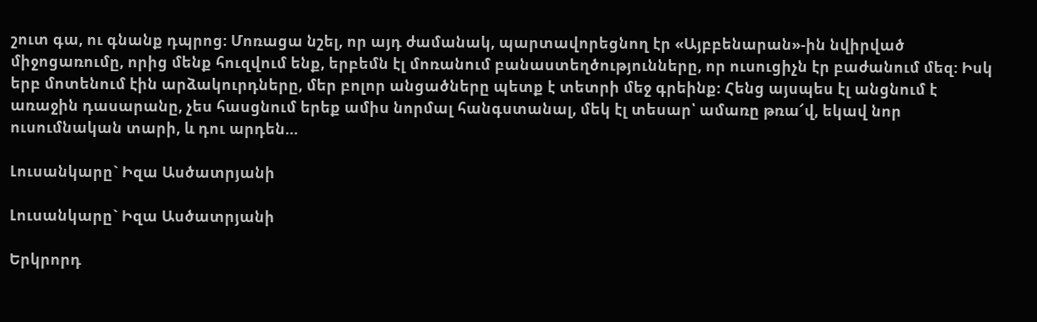շուտ գա, ու գնանք դպրոց: Մոռացա նշել, որ այդ ժամանակ, պարտավորեցնող էր «Այբբենարան»-ին նվիրված միջոցառումը, որից մենք հուզվում ենք, երբեմն էլ մոռանում բանաստեղծությունները, որ ուսուցիչն էր բաժանում մեզ: Իսկ երբ մոտենում էին արձակուրդները, մեր բոլոր անցածները պետք է տետրի մեջ գրեինք: Հենց այսպես էլ անցնում է առաջին դասարանը, չես հասցնում երեք ամիս նորմալ հանգստանալ, մեկ էլ տեսար՝ ամառը թռա՜վ, եկավ նոր ուսումնական տարի, և դու արդեն…

Լուսանկարը` Իզա Ասծատրյանի

Լուսանկարը` Իզա Ասծատրյանի

Երկրորդ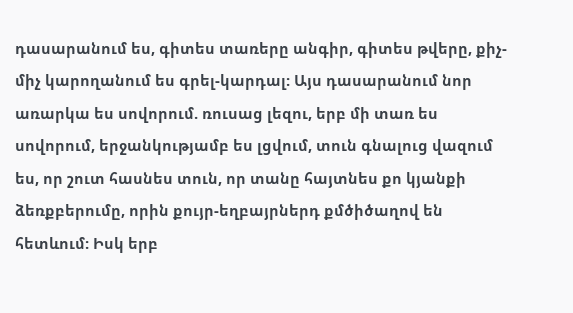դասարանում ես, գիտես տառերը անգիր, գիտես թվերը, քիչ-միչ կարողանում ես գրել-կարդալ: Այս դասարանում նոր առարկա ես սովորում. ռուսաց լեզու, երբ մի տառ ես սովորում, երջանկությամբ ես լցվում, տուն գնալուց վազում ես, որ շուտ հասնես տուն, որ տանը հայտնես քո կյանքի ձեռքբերումը, որին քույր-եղբայրներդ քմծիծաղով են հետևում: Իսկ երբ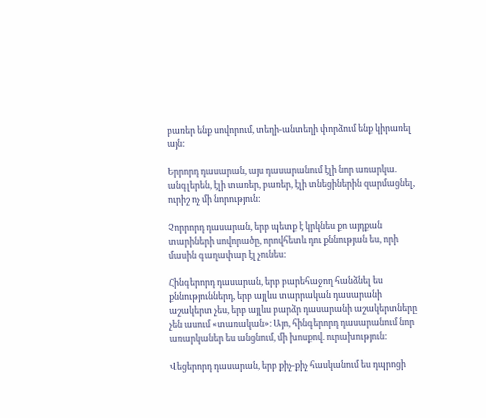բառեր ենք սովորում, տեղի-անտեղի փորձում ենք կիրառել այն:

Երրորդ դասարան, այս դասարանում էլի նոր առարկա. անգլերեն, էլի տառեր, բառեր, էլի տնեցիներին զարմացնել, ուրիշ ոչ մի նորություն:

Չորրորդ դասարան, երբ պետք է կրկնես քո այդքան տարիների սովորածը, որովհետև դու քննության ես, որի մասին գաղափար էլ չունես:

Հինգերորդ դասարան, երբ բարեհաջող հանձնել ես քննություններդ, երբ այլևս տարրական դասարանի աշակերտ չես, երբ այլևս բարձր դասարանի աշակերտները չեն ասում «տառական»։ Այո, հինգերորդ դասարանում նոր առարկաներ ես անցնում, մի խոսքով. ուրախություն:

Վեցերորդ դասարան, երբ քիչ-քիչ հասկանում ես դպրոցի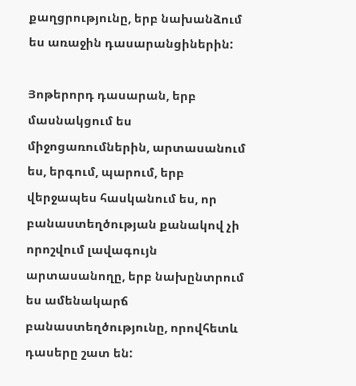քաղցրությունը, երբ նախանձում ես առաջին դասարանցիներին:

Յոթերորդ դասարան, երբ մասնակցում ես միջոցառումներին, արտասանում ես, երգում, պարում, երբ վերջապես հասկանում ես, որ բանաստեղծության քանակով չի որոշվում լավագույն արտասանողը, երբ նախընտրում ես ամենակարճ բանաստեղծությունը, որովհետև դասերը շատ են: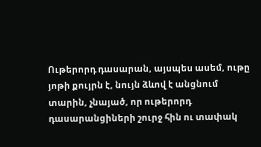Ութերորդ դասարան, այսպես ասեմ, ութը յոթի քույրն է, նույն ձևով է անցնում տարին, չնայած, որ ութերորդ դասարանցիների շուրջ հին ու տափակ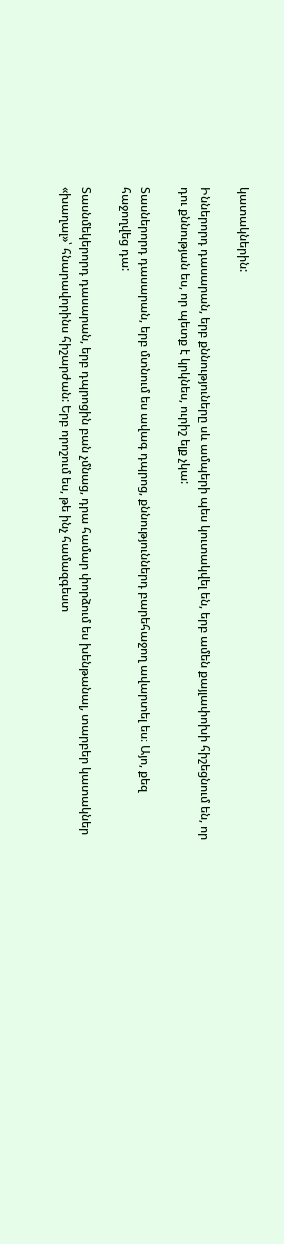կատակներին:

Իններորդ դասարան, երբ քննություները սև ամպերի պես կուտակվել են, երբ ամեն քայլափոխի հիշեցնում են, որ դու քննության ես, որ պետք է կրկնես, ուրիշ ելք չկա:

Տասներորդ դասարան, երբ մտնում ես ավագ դպրոց, քննություններդ բարեհաջող ավարտել ես։ Այո, քեզ հաջողվեց դա:

Տասնմեկերորդ դասարան, երբ դպրոցին բան չմնաց, դրա համար փորձում ես խենթանալ, տարբեր կատակներ «խաղալ»՝ հնարավորինս հիշարժան: Երբ որոշում ես, թե ինչ համազգեստ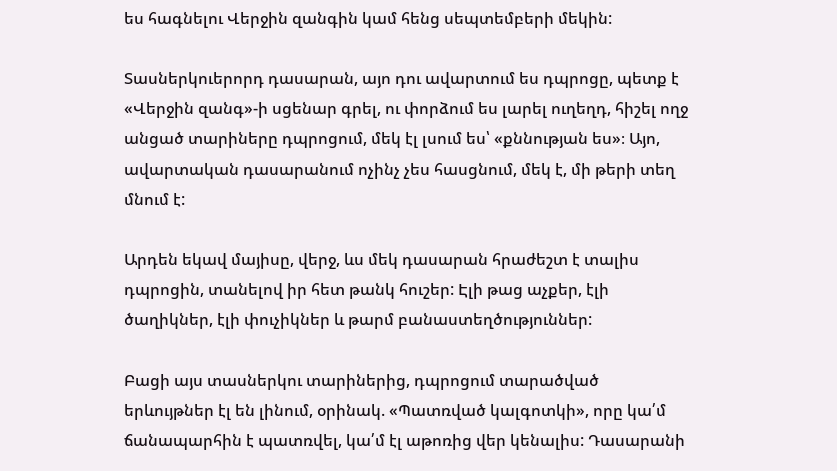ես հագնելու Վերջին զանգին կամ հենց սեպտեմբերի մեկին:

Տասներկուերորդ դասարան, այո դու ավարտում ես դպրոցը, պետք է «Վերջին զանգ»-ի սցենար գրել, ու փորձում ես լարել ուղեղդ, հիշել ողջ անցած տարիները դպրոցում, մեկ էլ լսում ես՝ «քննության ես»։ Այո, ավարտական դասարանում ոչինչ չես հասցնում, մեկ է, մի թերի տեղ մնում է:

Արդեն եկավ մայիսը, վերջ, ևս մեկ դասարան հրաժեշտ է տալիս դպրոցին, տանելով իր հետ թանկ հուշեր: Էլի թաց աչքեր, էլի ծաղիկներ, էլի փուչիկներ և թարմ բանաստեղծություններ:

Բացի այս տասներկու տարիներից, դպրոցում տարածված երևույթներ էլ են լինում, օրինակ. «Պատռված կալգոտկի», որը կա՛մ ճանապարհին է պատռվել, կա՛մ էլ աթոռից վեր կենալիս: Դասարանի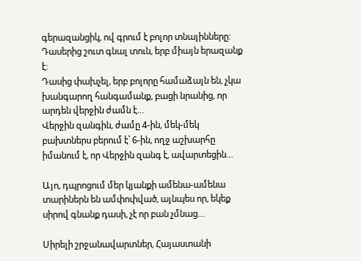գերազանցիկ, ով գրում է բոլոր տնայինները:
Դասերից շուտ գնալ տուն, երբ միայն երազանք է:
Դասից փախչել, երբ բոլորը համաձայն են, չկա խանգարող հանգամանք, բացի նրանից, որ արդեն վերջին ժամն է…
Վերջին զանգին, ժամը 4-ին, մեկ-մեկ բախտներս բերում է՝ 6-ին, ողջ աշխարհը իմանում է, որ Վերջին զանգ է, ավարտեցին…

Այո, դպրոցում մեր կյանքի ամենա-ամենա տարիներն են ամփոփված, այնպես որ, եկեք սիրով գնանք դասի, չէ որ բան չմնաց…

Սիրելի շրջանավարտներ, Հայաստանի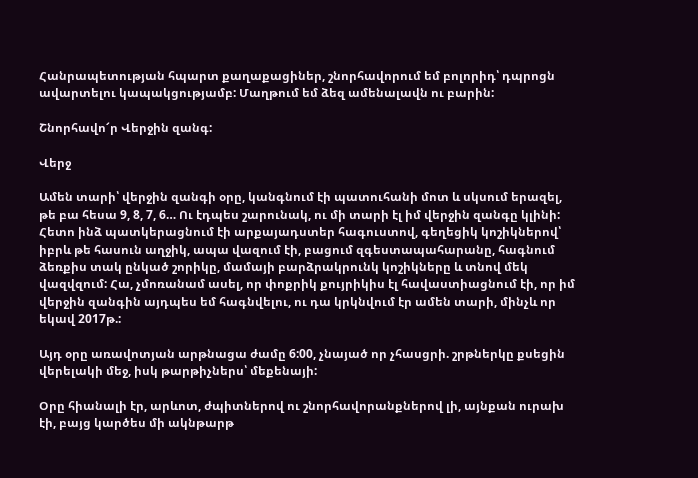Հանրապետության հպարտ քաղաքացիներ, շնորհավորում եմ բոլորիդ՝ դպրոցն ավարտելու կապակցությամբ: Մաղթում եմ ձեզ ամենալավն ու բարին:

Շնորհավո՜ր Վերջին զանգ:

Վերջ

Ամեն տարի՝ վերջին զանգի օրը, կանգնում էի պատուհանի մոտ և սկսում երազել, թե բա հեսա 9, 8, 7, 6… Ու էդպես շարունակ, ու մի տարի էլ իմ վերջին զանգը կլինի: Հետո ինձ պատկերացնում էի արքայադստեր հագուստով, գեղեցիկ կոշիկներով՝ իբրև թե հասուն աղջիկ, ապա վազում էի, բացում զգեստապահարանը, հագնում ձեռքիս տակ ընկած շորիկը, մամայի բարձրակրունկ կոշիկները և տնով մեկ վազվզում: Հա, չմոռանամ ասել, որ փոքրիկ քույրիկիս էլ հավաստիացնում էի, որ իմ վերջին զանգին այդպես եմ հագնվելու, ու դա կրկնվում էր ամեն տարի, մինչև որ եկավ 2017թ.:

Այդ օրը առավոտյան արթնացա ժամը 6:00, չնայած որ չհասցրի. շրթներկը քսեցին վերելակի մեջ, իսկ թարթիչներս՝ մեքենայի:

Օրը հիանալի էր, արևոտ, ժպիտներով ու շնորհավորանքներով լի, այնքան ուրախ էի, բայց կարծես մի ակնթարթ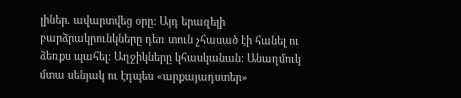լիներ. ավարտվեց օրը: Այդ երազելի բարձրակրունկները դեռ տուն չհասած էի հանել ու ձեռքս պահել: Աղջիկները կհասկանան: Անաղմուկ մտա սենյակ ու էդպես «արքայադստեր»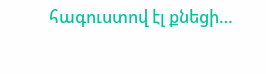հագուստով էլ քնեցի…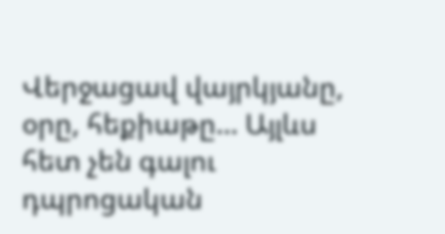Վերջացավ վայրկյանը, օրը, հեքիաթը… Այլևս հետ չեն գալու դպրոցական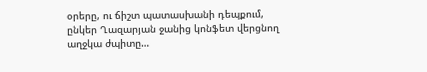օրերը, ու ճիշտ պատասխանի դեպքում, ընկեր Ղազարյան ջանից կոնֆետ վերցնող աղջկա ժպիտը…